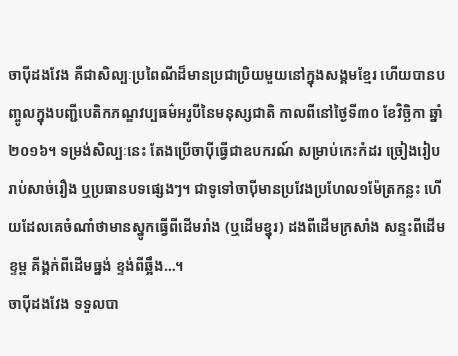ចាប៉ីដងវែង គឺជាសិល្បៈប្រពៃណីដ៏មានប្រជាប្រិយមួយនៅក្នុងសង្គមខ្មែរ ហើយបានបញ្ចូលក្នុងបញ្ជីបេតិកភណ្ឌវប្បធម៌អរូបីនៃមនុស្សជាតិ កាលពីនៅថ្ងៃទី៣០ ខែវិច្ឆិកា ឆ្នាំ២០១៦។ ទម្រង់សិល្បៈនេះ តែងប្រើចាប៉ីធ្វើជាឧបករណ៍ សម្រាប់កេះកំដរ ច្រៀងរៀបរាប់សាច់រឿង ឬប្រធានបទផ្សេងៗ។ ជាទូទៅចាប៉ីមានប្រវែងប្រហែល១ម៉ែត្រកន្លះ ហើយដែលគេចំណាំថាមានស្នូកធ្វើពីដើមរាំង (ឬដើមខ្នុរ) ដងពីដើមក្រសាំង សន្ទះពីដើមខ្ទម្ព គីង្គក់ពីដើមធ្នង់ ខ្ទង់ពីឆ្អឹង…។
ចាប៉ីដងវែង ទទួលបា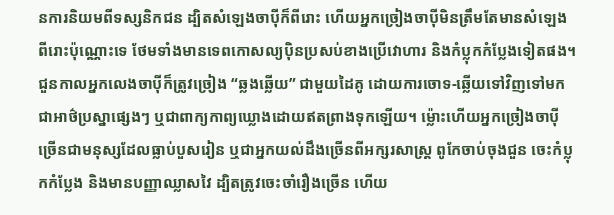នការនិយមពីទស្សនិកជន ដ្បិតសំឡេងចាប៉ីក៏ពីរោះ ហើយអ្នកច្រៀងចាប៉ីមិនត្រឹមតែមានសំឡេងពីរោះប៉ុណ្ណោះទេ ថែមទាំងមានទេពកោសល្យប៉ិនប្រសប់ខាងប្រើវោហារ និងកំប្លុកកំប្លែងទៀតផង។ ជួនកាលអ្នកលេងចាប៉ីក៏ត្រូវច្រៀង “ឆ្លងឆ្លើយ” ជាមួយដៃគូ ដោយការចោទ-ឆ្លើយទៅវិញទៅមកជាអាថ៌ប្រស្នាផ្សេងៗ ឬជាពាក្យកាព្យឃ្លោងដោយឥតព្រាងទុកឡើយ។ ម្ល៉ោះហើយអ្នកច្រៀងចាប៉ី ច្រើនជាមនុស្សដែលធ្លាប់បួសរៀន ឬជាអ្នកយល់ដឹងច្រើនពីអក្សរសាស្រ្ត ពូកែចាប់ចុងជួន ចេះកំប្លុកកំប្លែង និងមានបញ្ញាឈ្លាសវៃ ដ្បិតត្រូវចេះចាំរឿងច្រើន ហើយ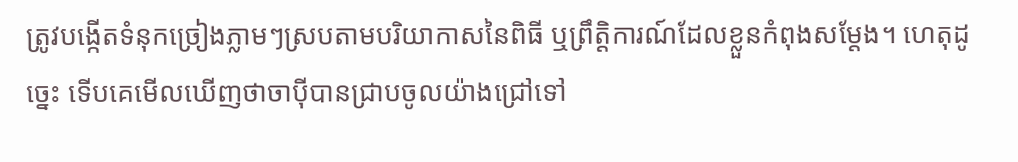ត្រូវបង្កើតទំនុកច្រៀងភ្លាមៗស្របតាមបរិយាកាសនៃពិធី ឬព្រឹត្តិការណ៍ដែលខ្លួនកំពុងសម្តែង។ ហេតុដូច្នេះ ទើបគេមើលឃើញថាចាប៉ីបានជ្រាបចូលយ៉ាងជ្រៅទៅ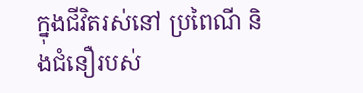ក្នុងជីវិតរស់នៅ ប្រពៃណី និងជំនឿរបស់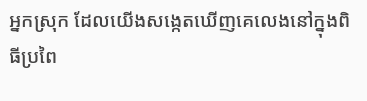អ្នកស្រុក ដែលយើងសង្កេតឃើញគេលេងនៅក្នុងពិធីប្រពៃ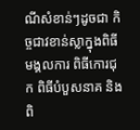ណីសំខាន់ៗដូចជា កិច្ចជាវខាន់ស្លាក្នុងពិធីមង្គលការ ពិធីកោរជុក ពិធីបំបួសនាគ និងពិ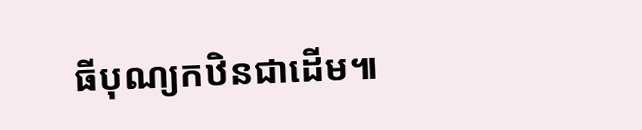ធីបុណ្យកឋិនជាដើម៕